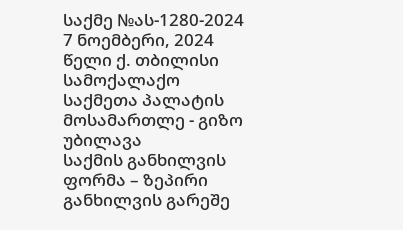საქმე №ას-1280-2024
7 ნოემბერი, 2024 წელი ქ. თბილისი
სამოქალაქო საქმეთა პალატის
მოსამართლე - გიზო უბილავა
საქმის განხილვის ფორმა – ზეპირი განხილვის გარეშე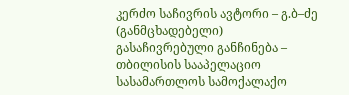კერძო საჩივრის ავტორი – გ.ბ–ძე (განმცხადებელი)
გასაჩივრებული განჩინება – თბილისის სააპელაციო სასამართლოს სამოქალაქო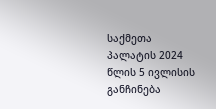საქმეთა პალატის 2024 წლის 5 ივლისის განჩინება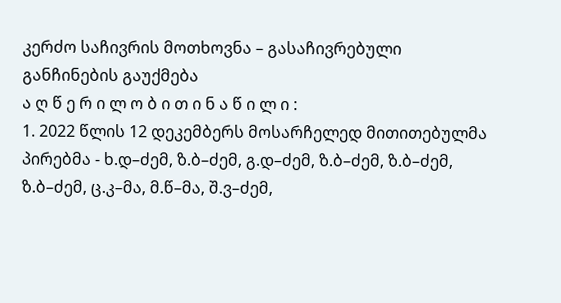კერძო საჩივრის მოთხოვნა – გასაჩივრებული განჩინების გაუქმება
ა ღ წ ე რ ი ლ ო ბ ი თ ი ნ ა წ ი ლ ი :
1. 2022 წლის 12 დეკემბერს მოსარჩელედ მითითებულმა პირებმა - ხ.დ–ძემ, ზ.ბ–ძემ, გ.დ–ძემ, ზ.ბ–ძემ, ზ.ბ–ძემ, ზ.ბ–ძემ, ც.კ–მა, მ.წ–მა, შ.ვ–ძემ,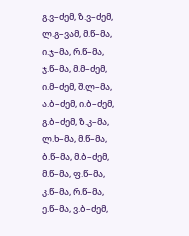გ.ვ–ძემ, ზ.ვ–ძემ, ლ.გ–ვამ, მ.წ–მა, ი.ჯ–მა, რ.წ–მა, ჯ.წ–მა, მ.მ–ძემ, ი.მ–ძემ, შ.ლ–მა, ა.ბ–ძემ, ი.ბ–ძემ, გ.ბ–ძემ, ზ.კ–მა, ლ.ხ–მა, მ.წ–მა, ბ.წ–მა, მ.ბ–ძემ, მ.წ–მა, ფ.წ–მა, კ.წ–მა, რ.წ–მა, ე.წ–მა, ვ.ბ–ძემ,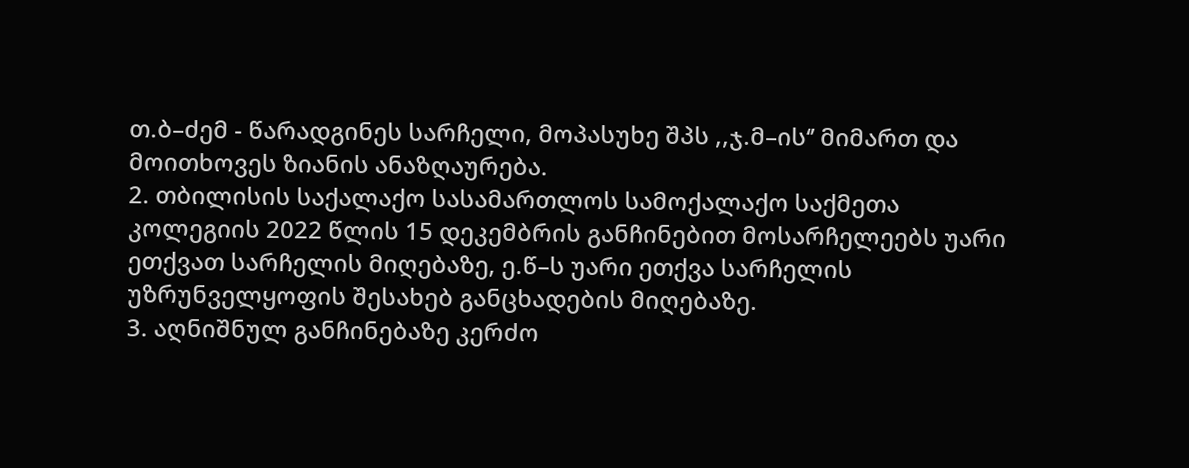თ.ბ–ძემ - წარადგინეს სარჩელი, მოპასუხე შპს ,,ჯ.მ–ის‘’ მიმართ და მოითხოვეს ზიანის ანაზღაურება.
2. თბილისის საქალაქო სასამართლოს სამოქალაქო საქმეთა კოლეგიის 2022 წლის 15 დეკემბრის განჩინებით მოსარჩელეებს უარი ეთქვათ სარჩელის მიღებაზე, ე.წ–ს უარი ეთქვა სარჩელის უზრუნველყოფის შესახებ განცხადების მიღებაზე.
3. აღნიშნულ განჩინებაზე კერძო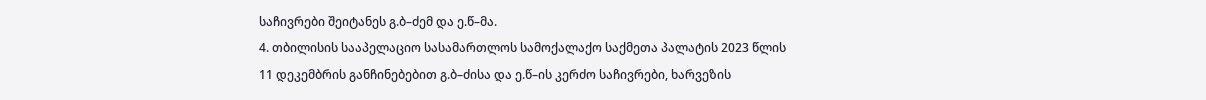საჩივრები შეიტანეს გ.ბ–ძემ და ე.წ–მა.
4. თბილისის სააპელაციო სასამართლოს სამოქალაქო საქმეთა პალატის 2023 წლის 11 დეკემბრის განჩინებებით გ.ბ–ძისა და ე.წ–ის კერძო საჩივრები, ხარვეზის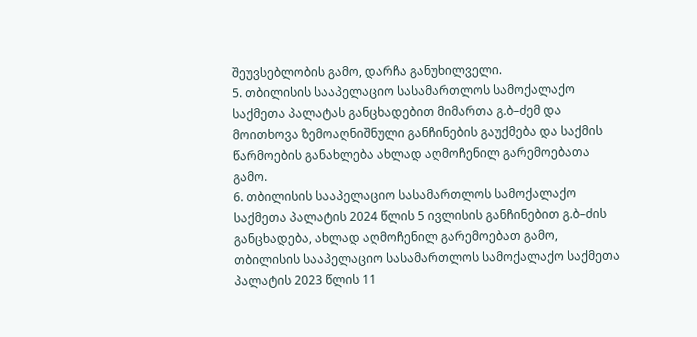შეუვსებლობის გამო, დარჩა განუხილველი.
5. თბილისის სააპელაციო სასამართლოს სამოქალაქო საქმეთა პალატას განცხადებით მიმართა გ.ბ–ძემ და მოითხოვა ზემოაღნიშნული განჩინების გაუქმება და საქმის წარმოების განახლება ახლად აღმოჩენილ გარემოებათა გამო.
6. თბილისის სააპელაციო სასამართლოს სამოქალაქო საქმეთა პალატის 2024 წლის 5 ივლისის განჩინებით გ.ბ–ძის განცხადება, ახლად აღმოჩენილ გარემოებათ გამო, თბილისის სააპელაციო სასამართლოს სამოქალაქო საქმეთა პალატის 2023 წლის 11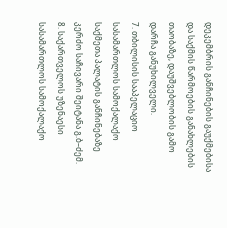დეკემბრის განჩინების გაუქმებისა და საქმის წარმოების განახლების თაობაზე, დაუშვებლობის გამო დარჩა განუხილველი.
7. თბილისის სააპელაციო სასამართლოს სამოქალაქო საქმეთა პალატის განჩინებაზე კერძო საჩივარი შეიტანა გ.ბ–ძემ.
8. საქართველოს უზენაესი სასამართლოს სამოქალაქო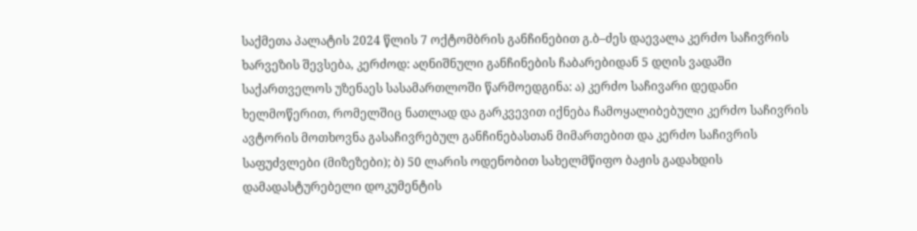საქმეთა პალატის 2024 წლის 7 ოქტომბრის განჩინებით გ.ბ–ძეს დაევალა კერძო საჩივრის ხარვეზის შევსება, კერძოდ: აღნიშნული განჩინების ჩაბარებიდან 5 დღის ვადაში საქართველოს უზენაეს სასამართლოში წარმოედგინა: ა) კერძო საჩივარი დედანი ხელმოწერით, რომელშიც ნათლად და გარკვევით იქნება ჩამოყალიბებული კერძო საჩივრის ავტორის მოთხოვნა გასაჩივრებულ განჩინებასთან მიმართებით და კერძო საჩივრის საფუძვლები (მიზეზები); ბ) 50 ლარის ოდენობით სახელმწიფო ბაჟის გადახდის დამადასტურებელი დოკუმენტის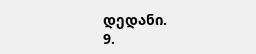დედანი.
9.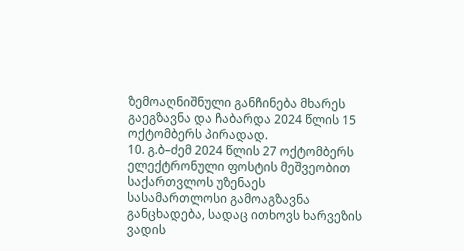ზემოაღნიშნული განჩინება მხარეს გაეგზავნა და ჩაბარდა 2024 წლის 15 ოქტომბერს პირადად.
10. გ.ბ–ძემ 2024 წლის 27 ოქტომბერს ელექტრონული ფოსტის მეშვეობით საქართვლოს უზენაეს სასამართლოსი გამოაგზავნა განცხადება, სადაც ითხოვს ხარვეზის ვადის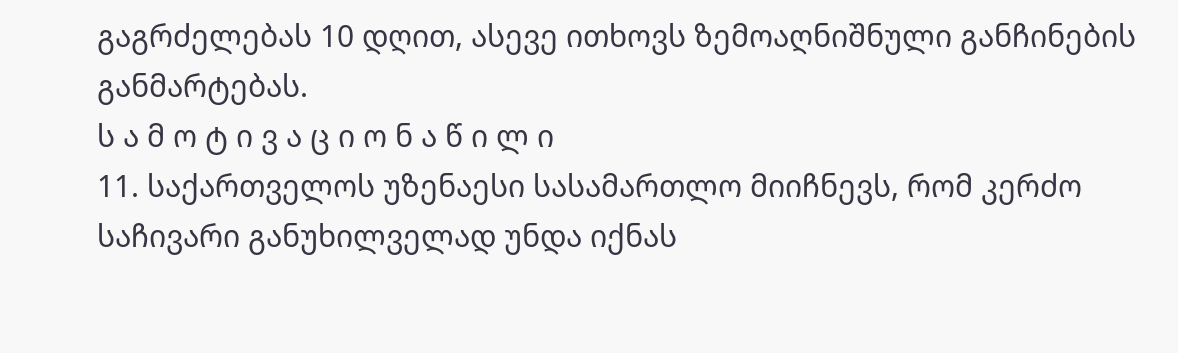გაგრძელებას 10 დღით, ასევე ითხოვს ზემოაღნიშნული განჩინების განმარტებას.
ს ა მ ო ტ ი ვ ა ც ი ო ნ ა წ ი ლ ი
11. საქართველოს უზენაესი სასამართლო მიიჩნევს, რომ კერძო საჩივარი განუხილველად უნდა იქნას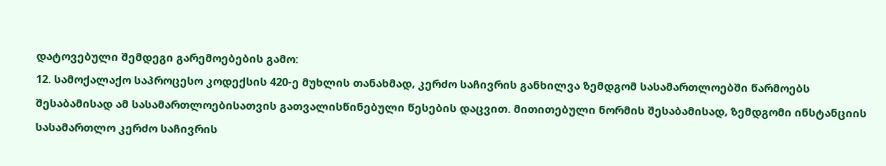დატოვებული შემდეგი გარემოებების გამო:
12. სამოქალაქო საპროცესო კოდექსის 420-ე მუხლის თანახმად, კერძო საჩივრის განხილვა ზემდგომ სასამართლოებში წარმოებს შესაბამისად ამ სასამართლოებისათვის გათვალისწინებული წესების დაცვით. მითითებული ნორმის შესაბამისად, ზემდგომი ინსტანციის სასამართლო კერძო საჩივრის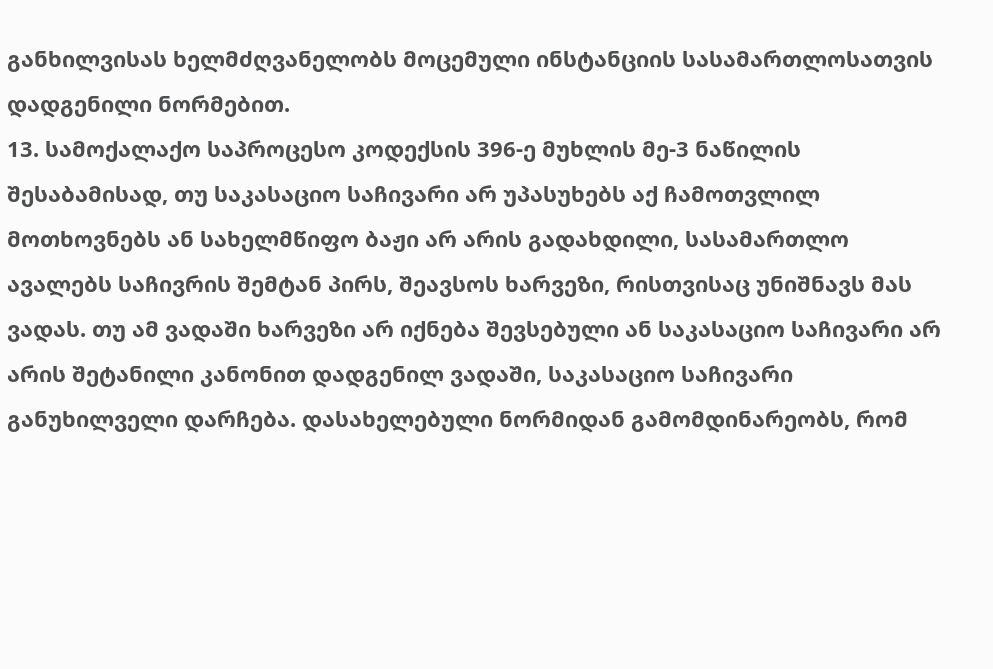განხილვისას ხელმძღვანელობს მოცემული ინსტანციის სასამართლოსათვის დადგენილი ნორმებით.
13. სამოქალაქო საპროცესო კოდექსის 396-ე მუხლის მე-3 ნაწილის შესაბამისად, თუ საკასაციო საჩივარი არ უპასუხებს აქ ჩამოთვლილ მოთხოვნებს ან სახელმწიფო ბაჟი არ არის გადახდილი, სასამართლო ავალებს საჩივრის შემტან პირს, შეავსოს ხარვეზი, რისთვისაც უნიშნავს მას ვადას. თუ ამ ვადაში ხარვეზი არ იქნება შევსებული ან საკასაციო საჩივარი არ არის შეტანილი კანონით დადგენილ ვადაში, საკასაციო საჩივარი განუხილველი დარჩება. დასახელებული ნორმიდან გამომდინარეობს, რომ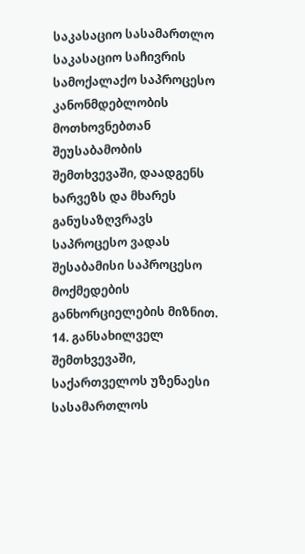საკასაციო სასამართლო საკასაციო საჩივრის სამოქალაქო საპროცესო კანონმდებლობის მოთხოვნებთან შეუსაბამობის შემთხვევაში, დაადგენს ხარვეზს და მხარეს განუსაზღვრავს საპროცესო ვადას შესაბამისი საპროცესო მოქმედების განხორციელების მიზნით.
14. განსახილველ შემთხვევაში, საქართველოს უზენაესი სასამართლოს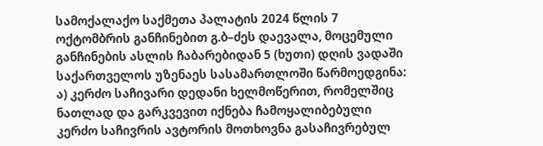სამოქალაქო საქმეთა პალატის 2024 წლის 7 ოქტომბრის განჩინებით გ.ბ–ძეს დაევალა, მოცემული განჩინების ასლის ჩაბარებიდან 5 (ხუთი) დღის ვადაში საქართველოს უზენაეს სასამართლოში წარმოედგინა: ა) კერძო საჩივარი დედანი ხელმოწერით, რომელშიც ნათლად და გარკვევით იქნება ჩამოყალიბებული კერძო საჩივრის ავტორის მოთხოვნა გასაჩივრებულ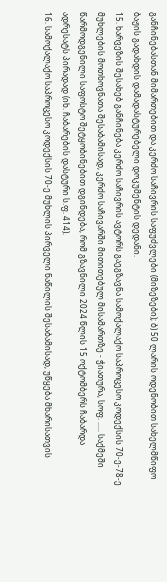განჩინებასთან მიმართებით და კერძო საჩივრის საფუძვლები (მიზეზები); ბ) 50 ლარის ოდენობით სახელმწიფო ბაჟის გადახდის დამადასტურებელი დოკუმენტის დედანი.
15. ხარვეზის შესახებ განჩინება კერძო საჩივრის ავტორს გაეგზავნა სამოქალაქო საპროცესო კოდექსის 70-ე-78-ე მუხლების მოთხოვნათა შესაბამისად, კერძო საჩივარში მითითებულ მისამართზე - ჭიათურა, სოფ. ..... საქმეში წარმოდგენილი საფოსტო შეტყობინებით დგინდება, რომ გზავნილი 2024 წლის 15 ოქტომბერს ჩაბარდა ადრესატს პირადად (იხ. ჩაბარების დასტური ს.ფ. 414).
16. სამოქალაქო საპროცესო კოდექსის 70-ე მუხლის პირველი ნაწილის შესაბამისად, უწყება მხარისათვის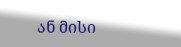ან მისი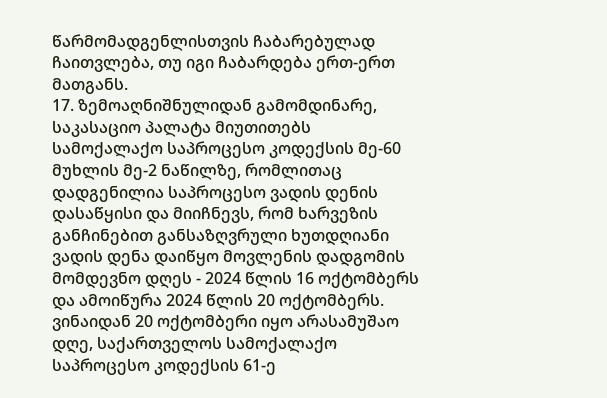წარმომადგენლისთვის ჩაბარებულად ჩაითვლება, თუ იგი ჩაბარდება ერთ-ერთ მათგანს.
17. ზემოაღნიშნულიდან გამომდინარე, საკასაციო პალატა მიუთითებს სამოქალაქო საპროცესო კოდექსის მე-60 მუხლის მე-2 ნაწილზე, რომლითაც დადგენილია საპროცესო ვადის დენის დასაწყისი და მიიჩნევს, რომ ხარვეზის განჩინებით განსაზღვრული ხუთდღიანი ვადის დენა დაიწყო მოვლენის დადგომის მომდევნო დღეს - 2024 წლის 16 ოქტომბერს და ამოიწურა 2024 წლის 20 ოქტომბერს. ვინაიდან 20 ოქტომბერი იყო არასამუშაო დღე, საქართველოს სამოქალაქო საპროცესო კოდექსის 61-ე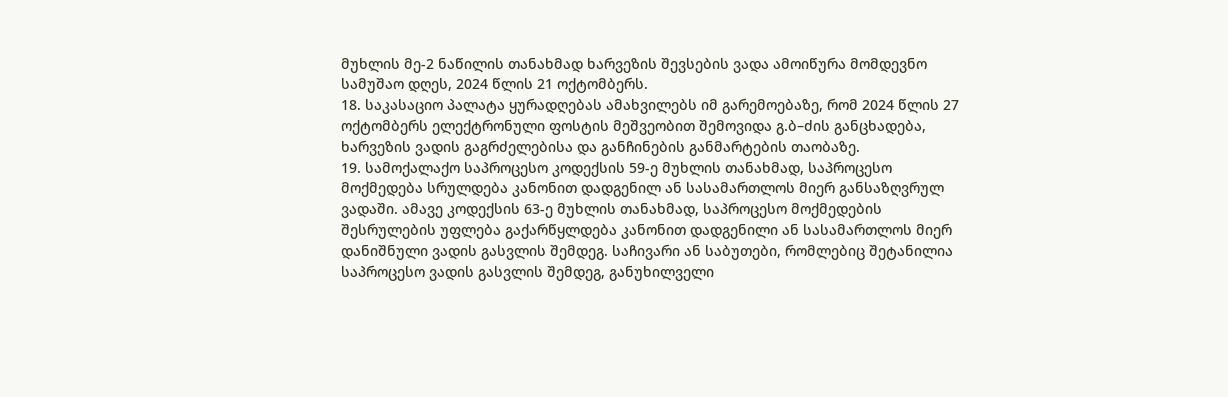მუხლის მე-2 ნაწილის თანახმად ხარვეზის შევსების ვადა ამოიწურა მომდევნო სამუშაო დღეს, 2024 წლის 21 ოქტომბერს.
18. საკასაციო პალატა ყურადღებას ამახვილებს იმ გარემოებაზე, რომ 2024 წლის 27 ოქტომბერს ელექტრონული ფოსტის მეშვეობით შემოვიდა გ.ბ–ძის განცხადება, ხარვეზის ვადის გაგრძელებისა და განჩინების განმარტების თაობაზე.
19. სამოქალაქო საპროცესო კოდექსის 59-ე მუხლის თანახმად, საპროცესო მოქმედება სრულდება კანონით დადგენილ ან სასამართლოს მიერ განსაზღვრულ ვადაში. ამავე კოდექსის 63-ე მუხლის თანახმად, საპროცესო მოქმედების შესრულების უფლება გაქარწყლდება კანონით დადგენილი ან სასამართლოს მიერ დანიშნული ვადის გასვლის შემდეგ. საჩივარი ან საბუთები, რომლებიც შეტანილია საპროცესო ვადის გასვლის შემდეგ, განუხილველი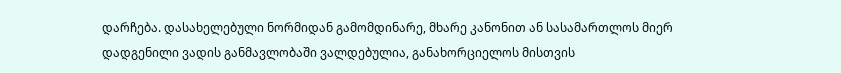დარჩება. დასახელებული ნორმიდან გამომდინარე, მხარე კანონით ან სასამართლოს მიერ დადგენილი ვადის განმავლობაში ვალდებულია, განახორციელოს მისთვის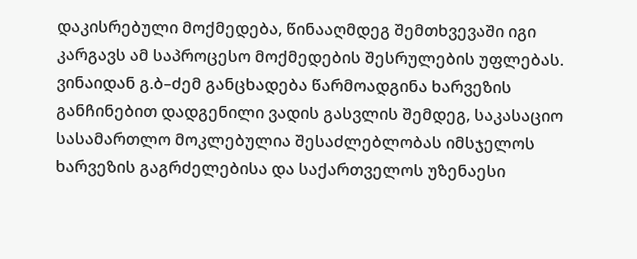დაკისრებული მოქმედება, წინააღმდეგ შემთხვევაში იგი კარგავს ამ საპროცესო მოქმედების შესრულების უფლებას. ვინაიდან გ.ბ–ძემ განცხადება წარმოადგინა ხარვეზის განჩინებით დადგენილი ვადის გასვლის შემდეგ, საკასაციო სასამართლო მოკლებულია შესაძლებლობას იმსჯელოს ხარვეზის გაგრძელებისა და საქართველოს უზენაესი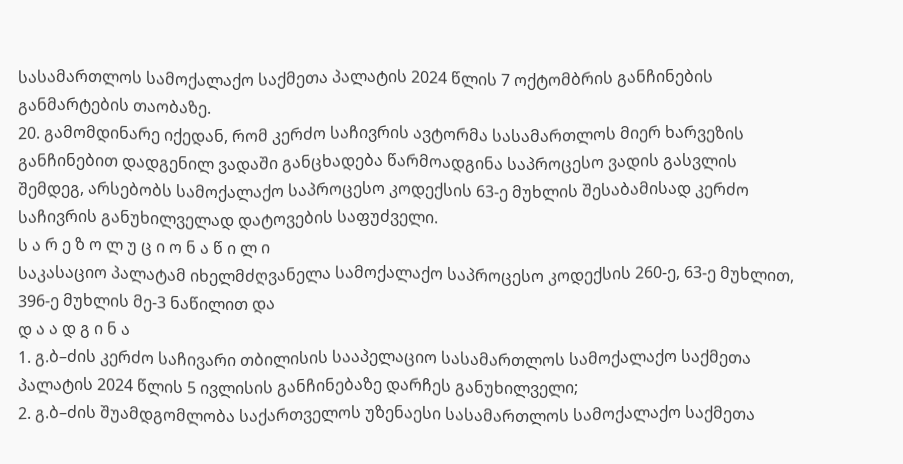სასამართლოს სამოქალაქო საქმეთა პალატის 2024 წლის 7 ოქტომბრის განჩინების განმარტების თაობაზე.
20. გამომდინარე იქედან, რომ კერძო საჩივრის ავტორმა სასამართლოს მიერ ხარვეზის განჩინებით დადგენილ ვადაში განცხადება წარმოადგინა საპროცესო ვადის გასვლის შემდეგ, არსებობს სამოქალაქო საპროცესო კოდექსის 63-ე მუხლის შესაბამისად კერძო საჩივრის განუხილველად დატოვების საფუძველი.
ს ა რ ე ზ ო ლ უ ც ი ო ნ ა წ ი ლ ი
საკასაციო პალატამ იხელმძღვანელა სამოქალაქო საპროცესო კოდექსის 260-ე, 63-ე მუხლით, 396-ე მუხლის მე-3 ნაწილით და
დ ა ა დ გ ი ნ ა
1. გ.ბ–ძის კერძო საჩივარი თბილისის სააპელაციო სასამართლოს სამოქალაქო საქმეთა პალატის 2024 წლის 5 ივლისის განჩინებაზე დარჩეს განუხილველი;
2. გ.ბ–ძის შუამდგომლობა საქართველოს უზენაესი სასამართლოს სამოქალაქო საქმეთა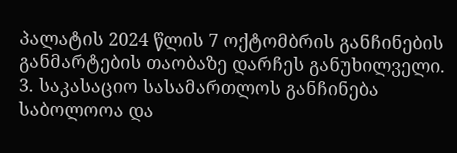პალატის 2024 წლის 7 ოქტომბრის განჩინების განმარტების თაობაზე დარჩეს განუხილველი.
3. საკასაციო სასამართლოს განჩინება საბოლოოა და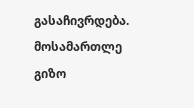გასაჩივრდება.
მოსამართლე გიზო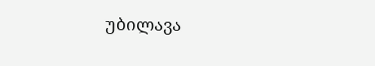უბილავა